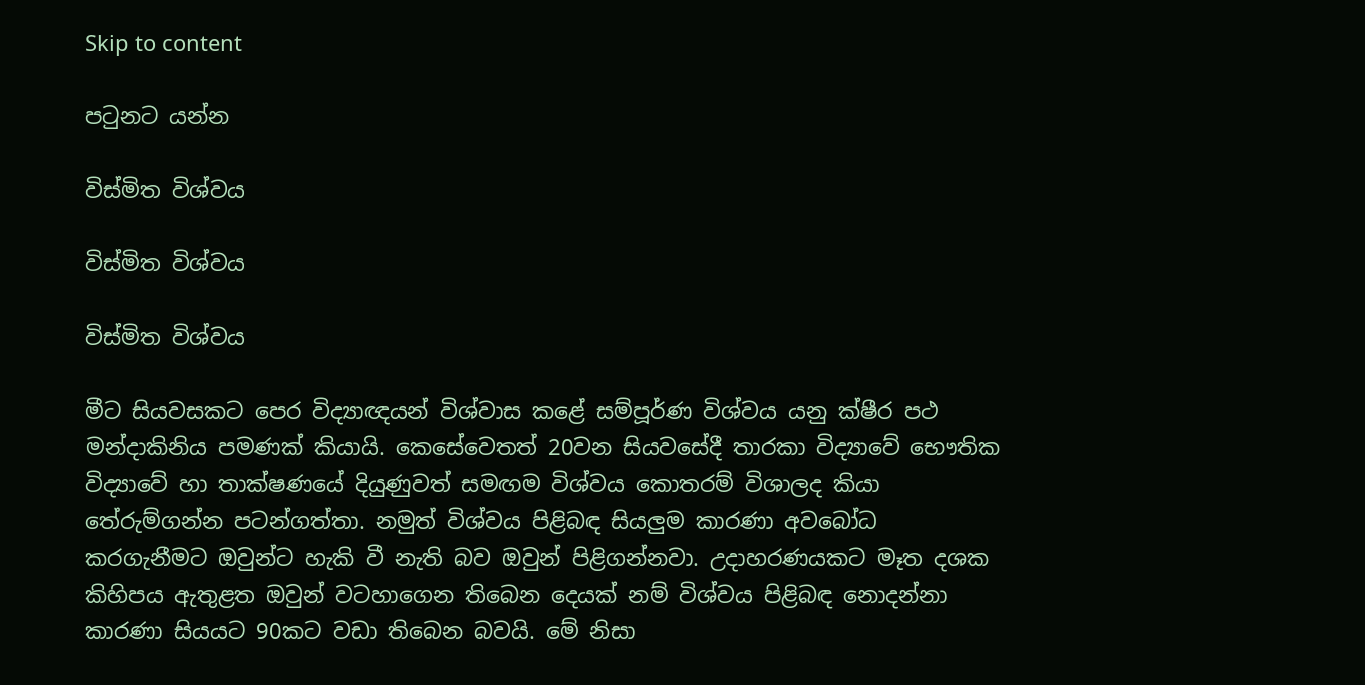Skip to content

පටුනට යන්න

විස්මිත විශ්වය

විස්මිත විශ්වය

විස්මිත විශ්වය

මීට සියවසකට පෙර විද්‍යාඥයන් විශ්වාස කළේ සම්පූර්ණ විශ්වය යනු ක්ෂීර පථ මන්දාකිනිය පමණක් කියායි. කෙසේවෙතත් 20වන සියවසේදී තාරකා විද්‍යාවේ භෞතික විද්‍යාවේ හා තාක්ෂණයේ දියුණුවත් සමඟම විශ්වය කොතරම් විශාලද කියා තේරුම්ගන්න පටන්ගත්තා. නමුත් විශ්වය පිළිබඳ සියලුම කාරණා අවබෝධ කරගැනීමට ඔවුන්ට හැකි වී නැති බව ඔවුන් පිළිගන්නවා. උදාහරණයකට මෑත දශක කිහිපය ඇතුළත ඔවුන් වටහාගෙන තිබෙන දෙයක් නම් විශ්වය පිළිබඳ නොදන්නා කාරණා සියයට 90කට වඩා තිබෙන බවයි. මේ නිසා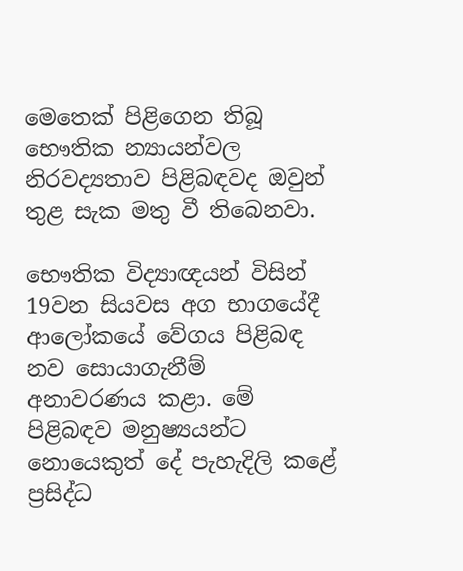මෙතෙක් පිළිගෙන තිබූ භෞතික න්‍යායන්වල නිරවද්‍යතාව පිළිබඳවද ඔවුන් තුළ සැක මතු වී තිබෙනවා.

භෞතික විද්‍යාඥයන් විසින් 19වන සියවස අග භාගයේදී ආලෝකයේ වේගය පිළිබඳ නව සොයාගැනීම් අනාවරණය කළා. මේ පිළිබඳව මනුෂ්‍යයන්ට නොයෙකුත් දේ පැහැදිලි කළේ ප්‍රසිද්ධ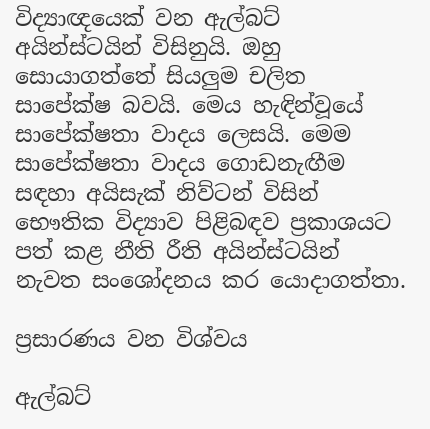විද්‍යාඥයෙක් වන ඇල්බට් අයින්ස්ටයින් විසිනුයි. ඔහු සොයාගත්තේ සියලුම චලිත සාපේක්ෂ බවයි. මෙය හැඳින්වූයේ සාපේක්ෂතා වාදය ලෙසයි. මෙම සාපේක්ෂතා වාදය ගොඩනැඟීම සඳහා අයිසැක් නිව්ටන් විසින් භෞතික විද්‍යාව පිළිබඳව ප්‍රකාශයට පත් කළ නීති රීති අයින්ස්ටයින් නැවත සංශෝදනය කර යොදාගත්තා.

ප්‍රසාරණය වන විශ්වය

ඇල්බට්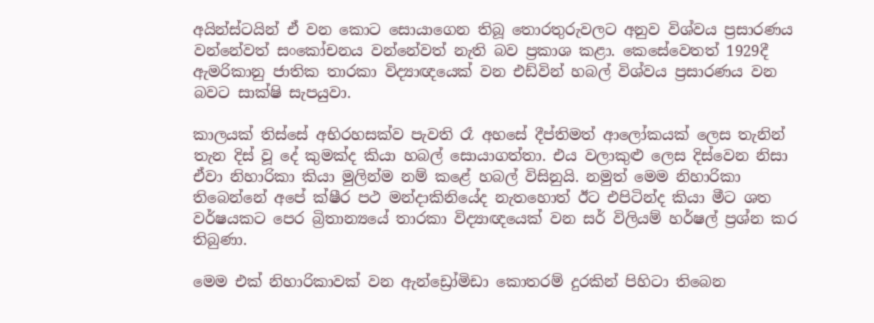අයින්ස්ටයින් ඒ වන කොට සොයාගෙන තිබූ තොරතුරුවලට අනුව විශ්වය ප්‍රසාරණය වන්නේවත් සංකෝචනය වන්නේවත් නැති බව ප්‍රකාශ කළා. කෙසේවෙතත් 1929දී ඇමරිකානු ජාතික තාරකා විද්‍යාඥයෙක් වන එඩ්වින් හබල් විශ්වය ප්‍රසාරණය වන බවට සාක්ෂි සැපයුවා.

කාලයක් තිස්සේ අභිරහසක්ව පැවති රෑ අහසේ දීප්තිමත් ආලෝකයක් ලෙස තැනින් තැන දිස් වූ දේ කුමක්ද කියා හබල් සොයාගත්තා. එය වලාකුළු ලෙස දිස්වෙන නිසා ඒවා නිහාරිකා කියා මුලින්ම නම් කළේ හබල් විසිනුයි. නමුත් මෙම නිහාරිකා තිබෙන්නේ අපේ ක්ෂීර පථ මන්දාකිනියේද නැතහොත් ඊට එපිටින්ද කියා මීට ශත වර්ෂයකට පෙර බ්‍රිතාන්‍යයේ තාරකා විද්‍යාඥයෙක් වන සර් විලියම් හර්ෂල් ප්‍රශ්න කර තිබුණා.

මෙම එක් නිහාරිකාවක් වන ඇන්ඩ්‍රෝමිඩා කොතරම් දුරකින් පිහිටා තිබෙන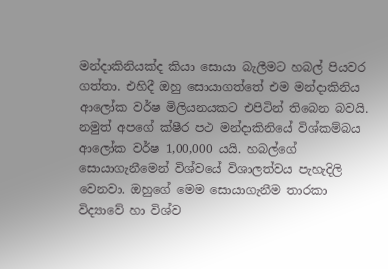මන්දාකිනියක්ද කියා සොයා බැලීමට හබල් පියවර ගත්තා. එහිදී ඔහු සොයාගත්තේ එම මන්දාකිනිය ආලෝක වර්ෂ මිලියනයකට එපිටින් තිබෙන බවයි. නමුත් අපගේ ක්ෂීර පථ මන්දාකිනියේ විශ්කම්බය ආලෝක වර්ෂ 1,00,000 යයි. හබල්ගේ සොයාගැනීමෙන් විශ්වයේ විශාලත්වය පැහැදිලි වෙනවා. ඔහුගේ මෙම සොයාගැනීම තාරකා විද්‍යාවේ හා විශ්ව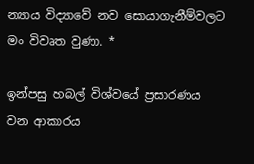න්‍යාය විද්‍යාවේ නව සොයාගැනීම්වලට මං විවෘත වුණා. *

ඉන්පසු හබල් විශ්වයේ ප්‍රසාරණය වන ආකාරය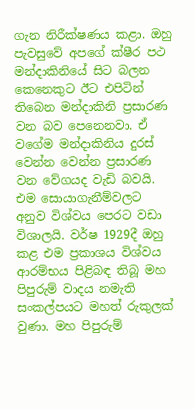ගැන නිරීක්ෂණය කළා. ඔහු පැවසුවේ අපගේ ක්ෂීර පථ මන්දාකිනියේ සිට බලන කෙනෙකුට ඊට එපිටින් තිබෙන මන්දාකිනි ප්‍රසාරණ වන බව පෙනෙනවා. ඒ වගේම මන්දාකිනිය දුරස් වෙන්න වෙන්න ප්‍රසාරණ වන වේගයද වැඩි බවයි. එම සොයාගැනීම්වලට අනුව විශ්වය පෙරට වඩා විශාලයි. වර්ෂ 1929දී ඔහු කළ එම ප්‍රකාශය විශ්වය ආරම්භය පිළිබඳ තිබූ මහ පිපුරුම් වාදය නමැති සංකල්පයට මහත් රුකුලක් වුණා. මහ පිපුරුම්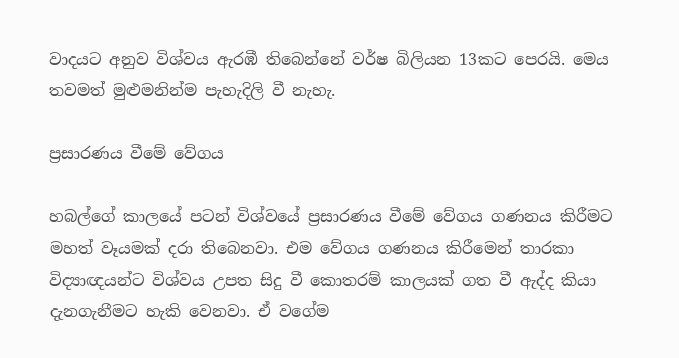වාදයට අනුව විශ්වය ඇරඹී තිබෙන්නේ වර්ෂ බිලියන 13කට පෙරයි. මෙය තවමත් මුළුමනින්ම පැහැදිලි වී නැහැ.

ප්‍රසාරණය වීමේ වේගය

හබල්ගේ කාලයේ පටන් විශ්වයේ ප්‍රසාරණය වීමේ වේගය ගණනය කිරීමට මහත් වෑයමක් දරා තිබෙනවා. එම වේගය ගණනය කිරීමෙන් තාරකා විද්‍යාඥයන්ට විශ්වය උපත සිදු වී කොතරම් කාලයක් ගත වී ඇද්ද කියා දැනගැනීමට හැකි වෙනවා. ඒ වගේම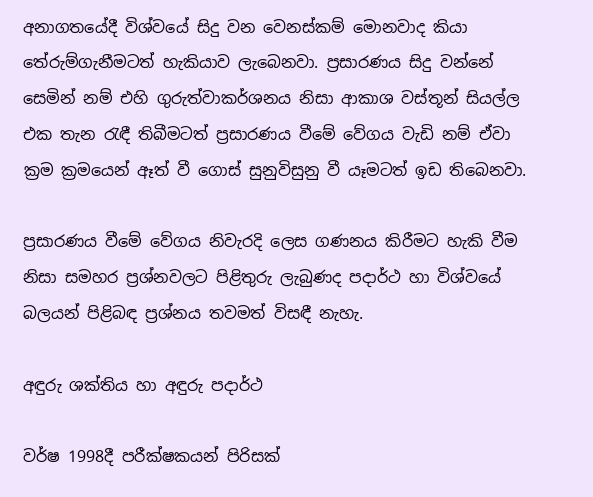අනාගතයේදී විශ්වයේ සිදු වන වෙනස්කම් මොනවාද කියා තේරුම්ගැනීමටත් හැකියාව ලැබෙනවා. ප්‍රසාරණය සිදු වන්නේ සෙමින් නම් එහි ගුරුත්වාකර්ශනය නිසා ආකාශ වස්තූන් සියල්ල එක තැන රැඳී තිබීමටත් ප්‍රසාරණය වීමේ වේගය වැඩි නම් ඒවා ක්‍රම ක්‍රමයෙන් ඈත් වී ගොස් සුනුවිසුනු වී යෑමටත් ඉඩ තිබෙනවා.

ප්‍රසාරණය වීමේ වේගය නිවැරදි ලෙස ගණනය කිරීමට හැකි වීම නිසා සමහර ප්‍රශ්නවලට පිළිතුරු ලැබුණද පදාර්ථ හා විශ්වයේ බලයන් පිළිබඳ ප්‍රශ්නය තවමත් විසඳී නැහැ.

අඳුරු ශක්තිය හා අඳුරු පදාර්ථ

වර්ෂ 1998දී පරීක්ෂකයන් පිරිසක්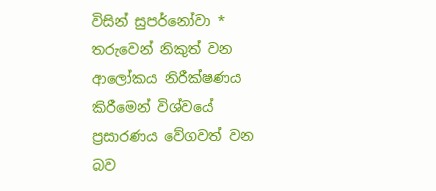විසින් සුපර්නෝවා * තරුවෙන් නිකුත් වන ආලෝකය නිරීක්ෂණය කිරීමෙන් විශ්වයේ ප්‍රසාරණය වේගවත් වන බව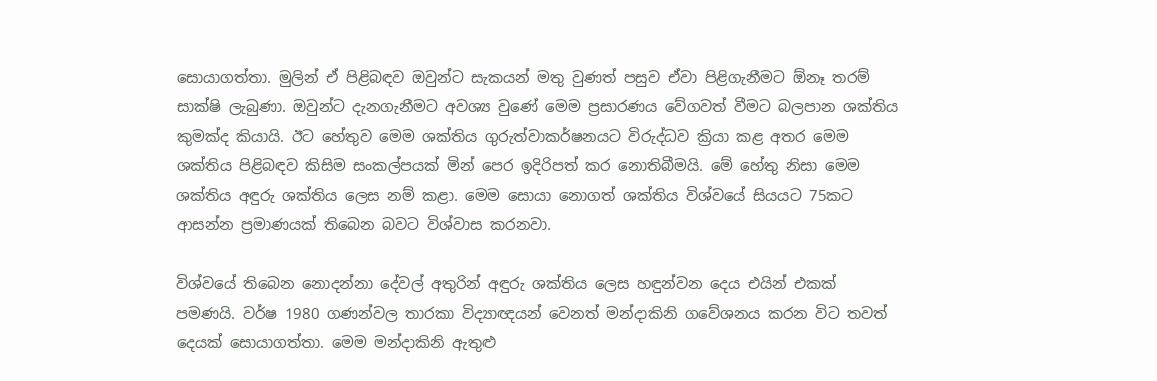සොයාගත්තා. මුලින් ඒ පිළිබඳව ඔවුන්ට සැකයන් මතු වුණත් පසුව ඒවා පිළිගැනීමට ඕනෑ තරම් සාක්ෂි ලැබුණා. ඔවුන්ට දැනගැනීමට අවශ්‍ය වුණේ මෙම ප්‍රසාරණය වේගවත් වීමට බලපාන ශක්තිය කුමක්ද කියායි. ඊට හේතුව මෙම ශක්තිය ගුරුත්වාකර්ෂනයට විරුද්ධව ක්‍රියා කළ අතර මෙම ශක්තිය පිළිබඳව කිසිම සංකල්පයක් මින් පෙර ඉදිරිපත් කර නොතිබීමයි. මේ හේතු නිසා මෙම ශක්තිය අඳුරු ශක්තිය ලෙස නම් කළා. මෙම සොයා නොගත් ශක්තිය විශ්වයේ සියයට 75කට ආසන්න ප්‍රමාණයක් තිබෙන බවට විශ්වාස කරනවා.

විශ්වයේ තිබෙන නොදන්නා දේවල් අතුරින් අඳුරු ශක්තිය ලෙස හඳුන්වන දෙය එයින් එකක් පමණයි. වර්ෂ 1980 ගණන්වල තාරකා විද්‍යාඥයන් වෙනත් මන්දාකිනි ගවේශනය කරන විට තවත් දෙයක් සොයාගත්තා. මෙම මන්දාකිනි ඇතුළු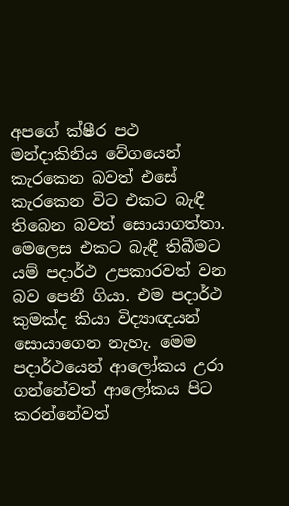අපගේ ක්ෂීර පථ මන්දාකිනිය වේගයෙන් කැරකෙන බවත් එසේ කැරකෙන විට එකට බැඳී තිබෙන බවත් සොයාගත්තා. මෙලෙස එකට බැඳී තිබීමට යම් පදාර්ථ උපකාරවත් වන බව පෙනී ගියා. එම පදාර්ථ කුමක්ද කියා විද්‍යාඥයන් සොයාගෙන නැහැ. මෙම පදාර්ථයෙන් ආලෝකය උරා ගන්නේවත් ආලෝකය පිට කරන්නේවත්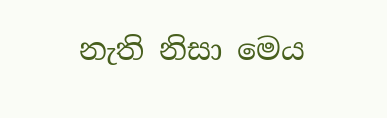නැති නිසා මෙය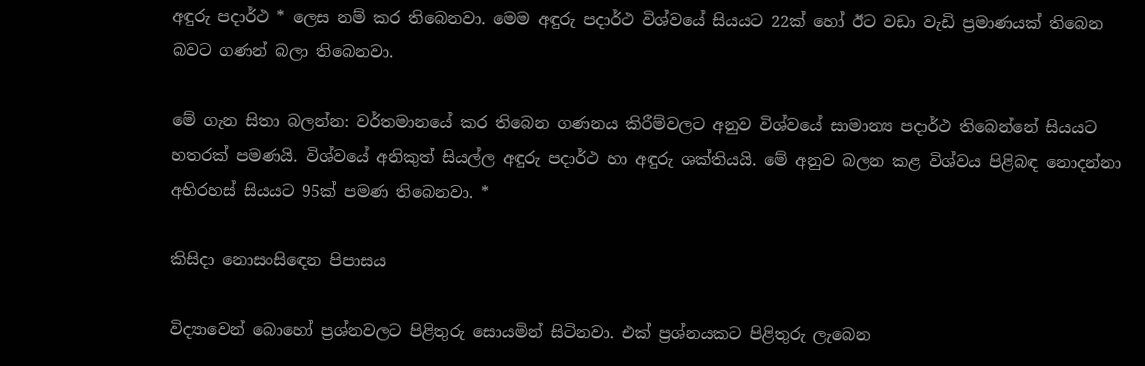අඳුරු පදාර්ථ * ලෙස නම් කර තිබෙනවා. මෙම අඳුරු පදාර්ථ විශ්වයේ සියයට 22ක් හෝ ඊට වඩා වැඩි ප්‍රමාණයක් තිබෙන බවට ගණන් බලා තිබෙනවා.

මේ ගැන සිතා බලන්න: වර්තමානයේ කර තිබෙන ගණනය කිරීම්වලට අනුව විශ්වයේ සාමාන්‍ය පදාර්ථ තිබෙන්නේ සියයට හතරක් පමණයි. විශ්වයේ අනිකුත් සියල්ල අඳුරු පදාර්ථ හා අඳුරු ශක්තියයි. මේ අනුව බලන කළ විශ්වය පිළිබඳ නොදන්නා අභිරහස් සියයට 95ක් පමණ තිබෙනවා. *

කිසිදා නොසංසිඳෙන පිපාසය

විද්‍යාවෙන් බොහෝ ප්‍රශ්නවලට පිළිතුරු සොයමින් සිටිනවා. එක් ප්‍රශ්නයකට පිළිතුරු ලැබෙන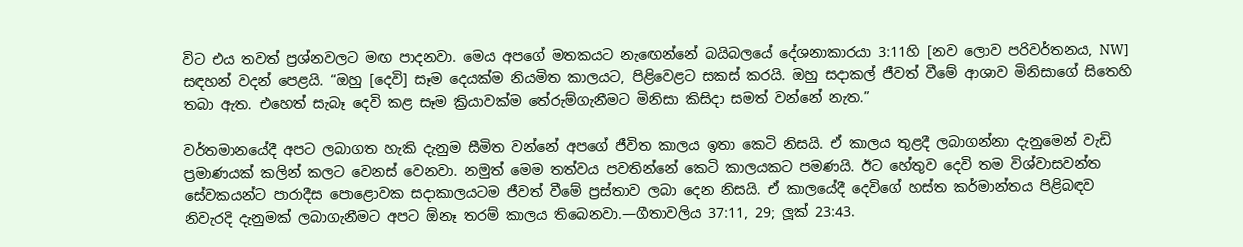විට එය තවත් ප්‍රශ්නවලට මඟ පාදනවා. මෙය අපගේ මතකයට නැඟෙන්නේ බයිබලයේ දේශනාකාරයා 3:11හි [නව ලොව පරිවර්තනය, NW] සඳහන් වදන් පෙළයි. “ඔහු [දෙවි] සෑම දෙයක්ම නියමිත කාලයට, පිළිවෙළට සකස් කරයි. ඔහු සදාකල් ජීවත් වීමේ ආශාව මිනිසාගේ සිතෙහි තබා ඇත. එහෙත් සැබෑ දෙවි කළ සෑම ක්‍රියාවක්ම තේරුම්ගැනීමට මිනිසා කිසිදා සමත් වන්නේ නැත.”

වර්තමානයේදී අපට ලබාගත හැකි දැනුම සීමිත වන්නේ අපගේ ජීවිත කාලය ඉතා කෙටි නිසයි. ඒ කාලය තුළදී ලබාගන්නා දැනුමෙන් වැඩි ප්‍රමාණයක් කලින් කලට වෙනස් වෙනවා. නමුත් මෙම තත්වය පවතින්නේ කෙටි කාලයකට පමණයි. ඊට හේතුව දෙවි තම විශ්වාසවන්ත සේවකයන්ට පාරාදීස පොළොවක සදාකාලයටම ජීවත් වීමේ ප්‍රස්තාව ලබා දෙන නිසයි. ඒ කාලයේදී දෙවිගේ හස්ත කර්මාන්තය පිළිබඳව නිවැරදි දැනුමක් ලබාගැනීමට අපට ඕනෑ තරම් කාලය තිබෙනවා.—ගීතාවලිය 37:11, 29; ලූක් 23:43.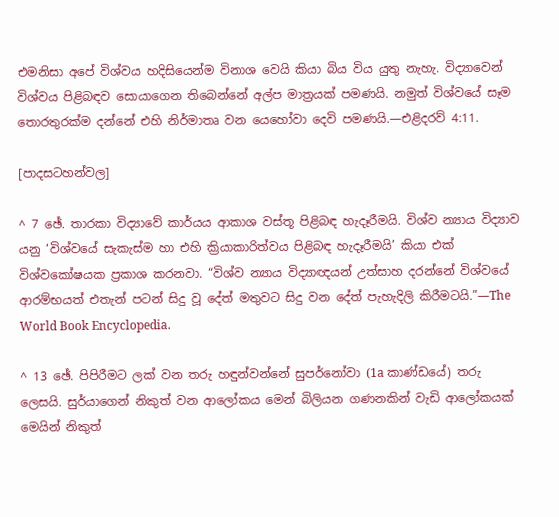එමනිසා අපේ විශ්වය හදිසියෙන්ම විනාශ වෙයි කියා බිය විය යුතු නැහැ. විද්‍යාවෙන් විශ්වය පිළිබඳව සොයාගෙන තිබෙන්නේ අල්ප මාත්‍රයක් පමණයි. නමුත් විශ්වයේ සෑම තොරතුරක්ම දන්නේ එහි නිර්මාතෘ වන යෙහෝවා දෙවි පමණයි.—එළිදරව් 4:11.

[පාදසටහන්වල]

^ 7 ඡේ. තාරකා විද්‍යාවේ කාර්යය ආකාශ වස්තූ පිළිබඳ හැදෑරීමයි. විශ්ව න්‍යාය විද්‍යාව යනු ‘විශ්වයේ සැකැස්ම හා එහි ක්‍රියාකාරිත්වය පිළිබඳ හැදෑරීමයි’ කියා එක් විශ්වකෝෂයක ප්‍රකාශ කරනවා. “විශ්ව න්‍යාය විද්‍යාඥයන් උත්සාහ දරන්නේ විශ්වයේ ආරම්භයත් එතැන් පටන් සිදු වූ දේත් මතුවට සිදු වන දේත් පැහැදිලි කිරීමටයි.”—The World Book Encyclopedia.

^ 13 ඡේ. පිපිරීමට ලක් වන තරු හඳුන්වන්නේ සුපර්නෝවා (1a කාණ්ඩයේ) තරු ලෙසයි. සුර්යාගෙන් නිකුත් වන ආලෝකය මෙන් බිලියන ගණනකින් වැඩි ආලෝකයක් මෙයින් නිකුත්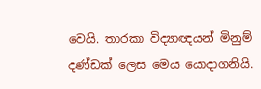වෙයි. තාරකා විද්‍යාඥයන් මිනුම් දණ්ඩක් ලෙස මෙය යොදාගනියි.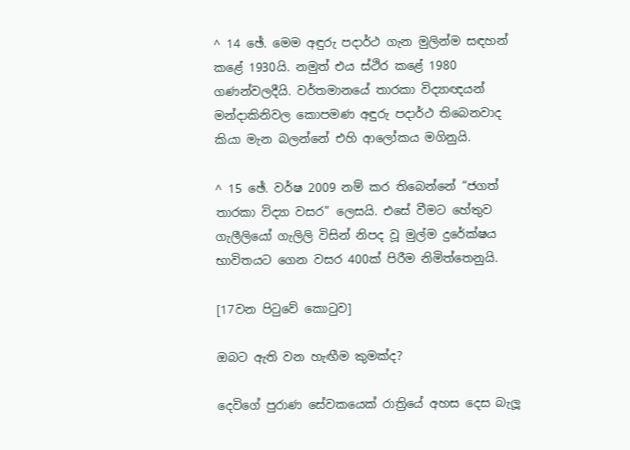^ 14 ඡේ. මෙම අඳුරු පදාර්ථ ගැන මුලින්ම සඳහන් කළේ 1930යි. නමුත් එය ස්ථිර කළේ 1980 ගණන්වලදීයි. වර්තමානයේ තාරකා විද්‍යාඥයන් මන්දාකිනිවල කොපමණ අඳුරු පදාර්ථ තිබෙනවාද කියා මැන බලන්නේ එහි ආලෝකය මගිනුයි.

^ 15 ඡේ. වර්ෂ 2009 නම් කර තිබෙන්නේ “ජගත් තාරකා විද්‍යා වසර” ලෙසයි. එසේ වීමට හේතුව ගැලීලියෝ ගැලිලි විසින් නිපද වූ මුල්ම දුරේක්ෂය භාවිතයට ගෙන වසර 400ක් පිරීම නිමිත්තෙනුයි.

[17වන පිටුවේ කොටුව]

ඔබට ඇති වන හැඟීම කුමක්ද?

දෙවිගේ පුරාණ සේවකයෙක් රාත්‍රියේ අහස දෙස බැලූ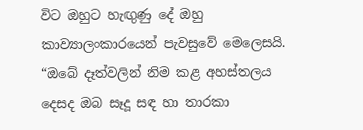විට ඔහුට හැඟුණු දේ ඔහු කාව්‍යාලංකාරයෙන් පැවසුවේ මෙලෙසයි. “ඔබේ දෑත්වලින් නිම කළ අහස්තලය දෙසද ඔබ සෑදූ සඳ හා තාරකා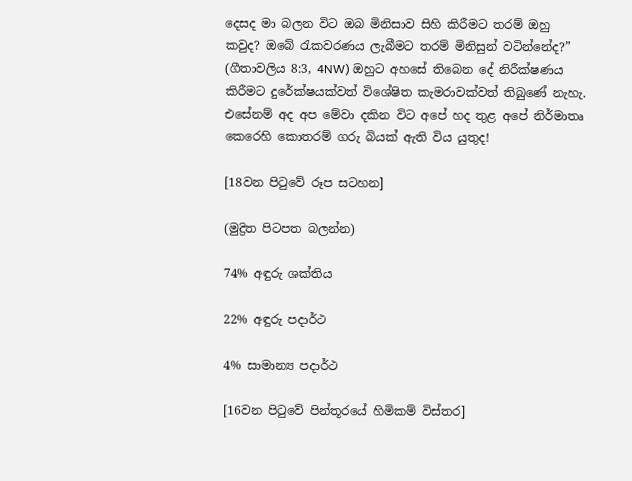දෙසද මා බලන විට ඔබ මිනිසාව සිහි කිරීමට තරම් ඔහු කවුද? ඔබේ රැකවරණය ලැබීමට තරම් මිනිසුන් වටින්නේද?” (ගීතාවලිය 8:3, 4NW) ඔහුට අහසේ තිබෙන දේ නිරීක්ෂණය කිරීමට දුරේක්ෂයක්වත් විශේෂිත කැමරාවක්වත් තිබුණේ නැහැ. එසේනම් අද අප මේවා දකින විට අපේ හද තුළ අපේ නිර්මාතෘ කෙරෙහි කොතරම් ගරු බියක් ඇති විය යුතුද!

[18වන පිටුවේ රූප සටහන]

(මුද්‍රිත පිටපත බලන්න)

74% අඳුරු ශක්තිය

22% අඳුරු පදාර්ථ

4% සාමාන්‍ය පදාර්ථ

[16වන පිටුවේ පින්තූරයේ හිමිකම් විස්තර]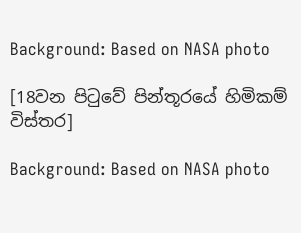Background: Based on NASA photo

[18වන පිටුවේ පින්තූරයේ හිමිකම් විස්තර]

Background: Based on NASA photo